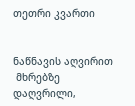თეთრი კვართი


ნაწნავის აღვირით
 მხრებზე დაღვრილი,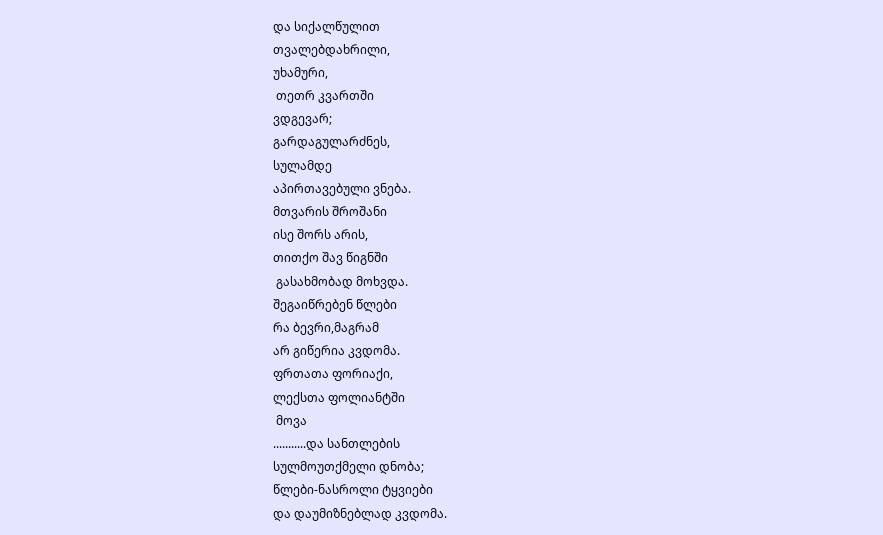და სიქალწულით
თვალებდახრილი,
უხამური,
 თეთრ კვართში
ვდგევარ;
გარდაგულარძნეს,
სულამდე
აპირთავებული ვნება.
მთვარის შროშანი
ისე შორს არის,
თითქო შავ წიგნში
 გასახმობად მოხვდა.
შეგაიწრებენ წლები
რა ბევრი,მაგრამ
არ გიწერია კვდომა.
ფრთათა ფორიაქი,
ლექსთა ფოლიანტში
 მოვა
...........და სანთლების
სულმოუთქმელი დნობა;
წლები-ნასროლი ტყვიები
და დაუმიზნებლად კვდომა.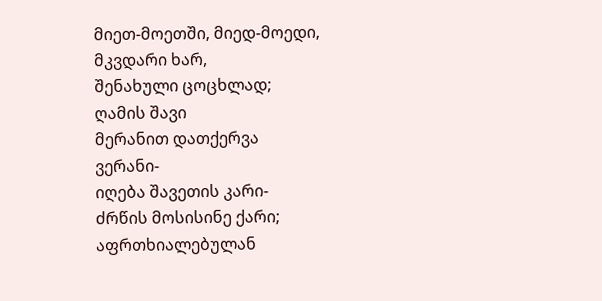მიეთ-მოეთში, მიედ-მოედი,
მკვდარი ხარ,
შენახული ცოცხლად;
ღამის შავი
მერანით დათქერვა
ვერანი-
იღება შავეთის კარი-
ძრწის მოსისინე ქარი;
აფრთხიალებულან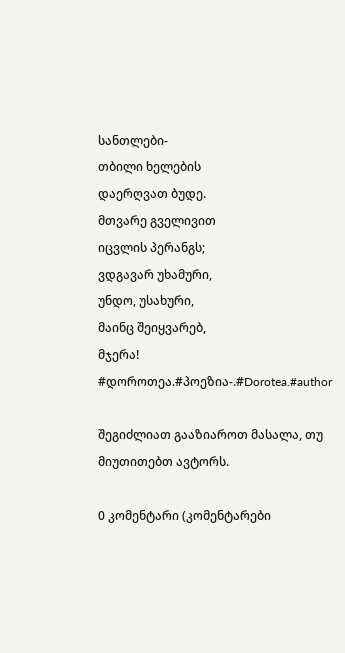სანთლები-
თბილი ხელების
დაერღვათ ბუდე.
მთვარე გველივით
იცვლის პერანგს;
ვდგავარ უხამური,
უნდო, უსახური,
მაინც შეიყვარებ,
მჯერა!
#დოროთეა.#პოეზია-.#Dorotea.#author

შეგიძლიათ გააზიაროთ მასალა, თუ მიუთითებთ ავტორს.

0 კომენტარი (კომენტარები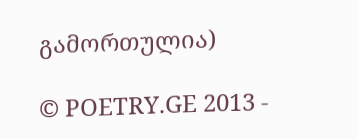გამორთულია)

© POETRY.GE 2013 -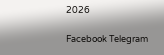2026

Facebook Telegram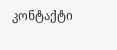კონტაქტი